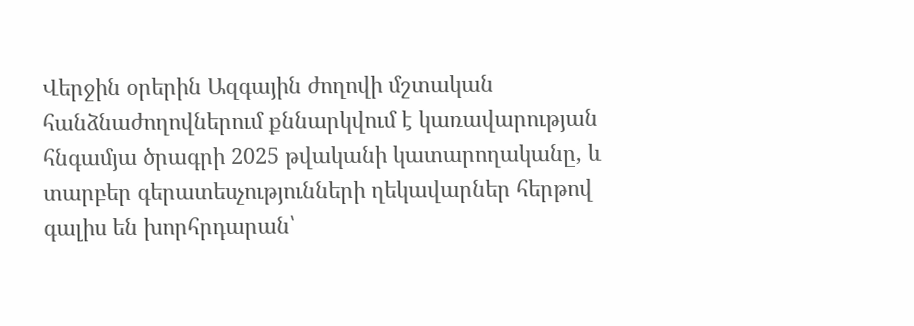Վերջին օրերին Ազգային ժողովի մշտական հանձնաժողովներում քննարկվում է կառավարության հնգամյա ծրագրի 2025 թվականի կատարողականը, և տարբեր գերատեսչությունների ղեկավարներ հերթով գալիս են խորհրդարան՝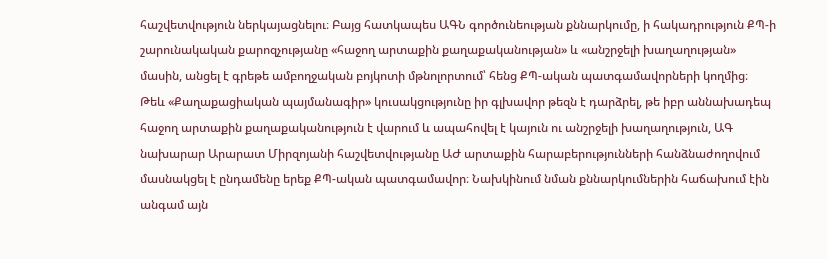հաշվետվություն ներկայացնելու։ Բայց հատկապես ԱԳՆ գործունեության քննարկումը, ի հակադրություն ՔՊ-ի շարունակական քարոզչությանը «հաջող արտաքին քաղաքականության» և «անշրջելի խաղաղության» մասին, անցել է գրեթե ամբողջական բոյկոտի մթնոլորտում՝ հենց ՔՊ-ական պատգամավորների կողմից։
Թեև «Քաղաքացիական պայմանագիր» կուսակցությունը իր գլխավոր թեզն է դարձրել, թե իբր աննախադեպ հաջող արտաքին քաղաքականություն է վարում և ապահովել է կայուն ու անշրջելի խաղաղություն, ԱԳ նախարար Արարատ Միրզոյանի հաշվետվությանը ԱԺ արտաքին հարաբերությունների հանձնաժողովում մասնակցել է ընդամենը երեք ՔՊ-ական պատգամավոր։ Նախկինում նման քննարկումներին հաճախում էին անգամ այն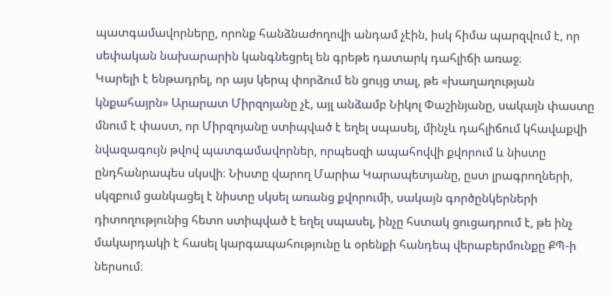պատգամավորները, որոնք հանձնաժողովի անդամ չէին, իսկ հիմա պարզվում է, որ սեփական նախարարին կանգնեցրել են գրեթե դատարկ դահլիճի առաջ։
Կարելի է ենթադրել, որ այս կերպ փորձում են ցույց տալ, թե «խաղաղության կնքահայրն» Արարատ Միրզոյանը չէ, այլ անձամբ Նիկոլ Փաշինյանը, սակայն փաստը մնում է փաստ, որ Միրզոյանը ստիպված է եղել սպասել, մինչև դահլիճում կհավաքվի նվազագույն թվով պատգամավորներ, որպեսզի ապահովվի քվորում և նիստը ընդհանրապես սկսվի։ Նիստը վարող Մարիա Կարապետյանը, ըստ լրագրողների, սկզբում ցանկացել է նիստը սկսել առանց քվորումի, սակայն գործընկերների դիտողությունից հետո ստիպված է եղել սպասել, ինչը հստակ ցուցադրում է, թե ինչ մակարդակի է հասել կարգապահությունը և օրենքի հանդեպ վերաբերմունքը ՔՊ-ի ներսում։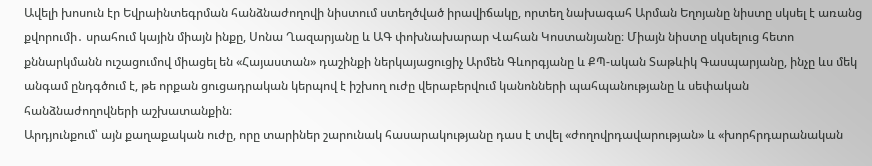Ավելի խոսուն էր Եվրաինտեգրման հանձնաժողովի նիստում ստեղծված իրավիճակը, որտեղ նախագահ Արման Եղոյանը նիստը սկսել է առանց քվորումի․ սրահում կային միայն ինքը, Սոնա Ղազարյանը և ԱԳ փոխնախարար Վահան Կոստանյանը։ Միայն նիստը սկսելուց հետո քննարկմանն ուշացումով միացել են «Հայաստան» դաշինքի ներկայացուցիչ Արմեն Գևորգյանը և ՔՊ-ական Տաթևիկ Գասպարյանը, ինչը ևս մեկ անգամ ընդգծում է, թե որքան ցուցադրական կերպով է իշխող ուժը վերաբերվում կանոնների պահպանությանը և սեփական հանձնաժողովների աշխատանքին։
Արդյունքում՝ այն քաղաքական ուժը, որը տարիներ շարունակ հասարակությանը դաս է տվել «ժողովրդավարության» և «խորհրդարանական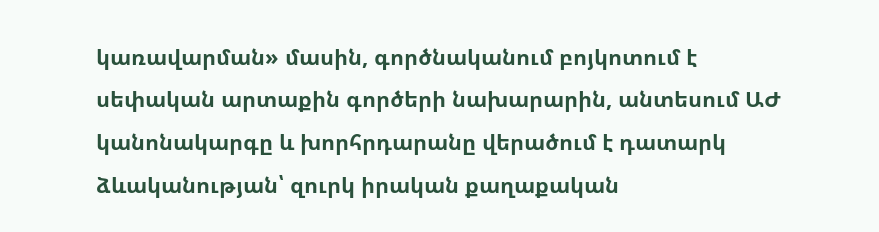կառավարման» մասին, գործնականում բոյկոտում է սեփական արտաքին գործերի նախարարին, անտեսում ԱԺ կանոնակարգը և խորհրդարանը վերածում է դատարկ ձևականության՝ զուրկ իրական քաղաքական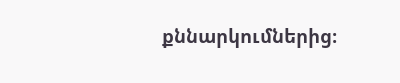քննարկումներից։